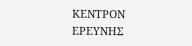ΚΕΝΤΡΟΝ ΕΡΕΥΝΗΣ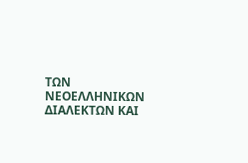ΤΩΝ ΝΕΟΕΛΛΗΝΙΚΩΝ ΔΙΑΛΕΚΤΩΝ ΚΑΙ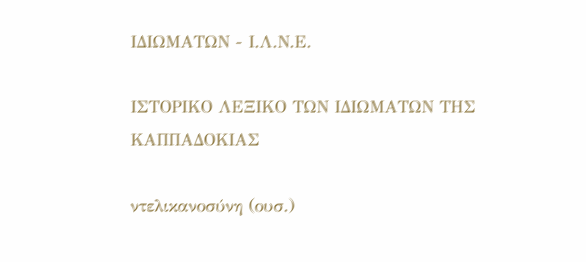ΙΔΙΩΜΑΤΩΝ - Ι.Λ.Ν.Ε.

ΙΣΤΟΡΙΚΟ ΛΕΞΙΚΟ TΩΝ ΙΔΙΩΜΑΤΩΝ ΤΗΣ ΚΑΠΠΑΔΟΚΙΑΣ

ντελικανοσύνη (ουσ.)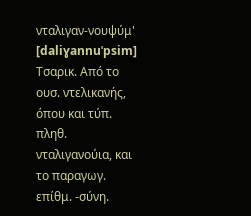νταλιγαν-νουψύμ' [daliɣannuˈpsim] Τσαρικ. Από το ουσ. ντελικανής, όπου και τύπ. πληθ. νταλιγανούια, και το παραγωγ. επίθμ. -σύνη.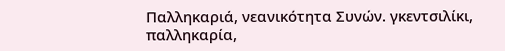Παλληκαριά, νεανικότητα Συνών. γκεντσιλίκι, παλληκαρία,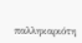παλληκαριότη